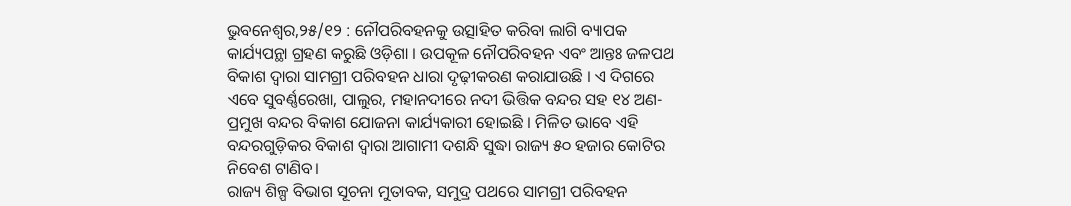ଭୁବନେଶ୍ୱର,୨୫/୧୨ : ନୌପରିବହନକୁ ଉତ୍ସାହିତ କରିବା ଲାଗି ବ୍ୟାପକ କାର୍ଯ୍ୟପନ୍ଥା ଗ୍ରହଣ କରୁଛି ଓଡ଼ିଶା । ଉପକୂଳ ନୌପରିବହନ ଏବଂ ଆନ୍ତଃ ଜଳପଥ ବିକାଶ ଦ୍ୱାରା ସାମଗ୍ରୀ ପରିବହନ ଧାରା ଦୃଢ଼ୀକରଣ କରାଯାଉଛି । ଏ ଦିଗରେ ଏବେ ସୁବର୍ଣ୍ଣରେଖା, ପାଲୁର, ମହାନଦୀରେ ନଦୀ ଭିତ୍ତିକ ବନ୍ଦର ସହ ୧୪ ଅଣ-ପ୍ରମୁଖ ବନ୍ଦର ବିକାଶ ଯୋଜନା କାର୍ଯ୍ୟକାରୀ ହୋଇଛି । ମିଳିତ ଭାବେ ଏହି ବନ୍ଦରଗୁଡ଼ିକର ବିକାଶ ଦ୍ୱାରା ଆଗାମୀ ଦଶନ୍ଧି ସୁଦ୍ଧା ରାଜ୍ୟ ୫୦ ହଜାର କୋଟିର ନିବେଶ ଟାଣିବ।
ରାଜ୍ୟ ଶିଳ୍ପ ବିଭାଗ ସୂଚନା ମୁତାବକ, ସମୁଦ୍ର ପଥରେ ସାମଗ୍ରୀ ପରିବହନ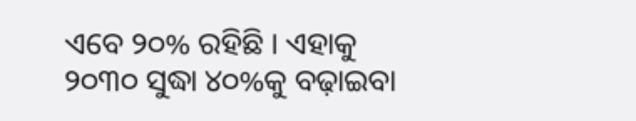ଏବେ ୨୦% ରହିଛି । ଏହାକୁ ୨୦୩୦ ସୁଦ୍ଧା ୪୦%କୁ ବଢ଼ାଇବା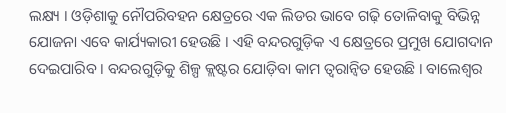ଲକ୍ଷ୍ୟ । ଓଡ଼ିଶାକୁ ନୌପରିବହନ କ୍ଷେତ୍ରରେ ଏକ ଲିଡର ଭାବେ ଗଢ଼ି ତୋଳିବାକୁ ବିଭିନ୍ନ ଯୋଜନା ଏବେ କାର୍ଯ୍ୟକାରୀ ହେଉଛି । ଏହି ବନ୍ଦରଗୁଡ଼ିକ ଏ କ୍ଷେତ୍ରରେ ପ୍ରମୁଖ ଯୋଗଦାନ ଦେଇପାରିବ । ବନ୍ଦରଗୁଡ଼ିକୁ ଶିଳ୍ପ କ୍ଲଷ୍ଟର ଯୋଡ଼ିବା କାମ ତ୍ୱରାନ୍ୱିତ ହେଉଛି । ବାଲେଶ୍ୱର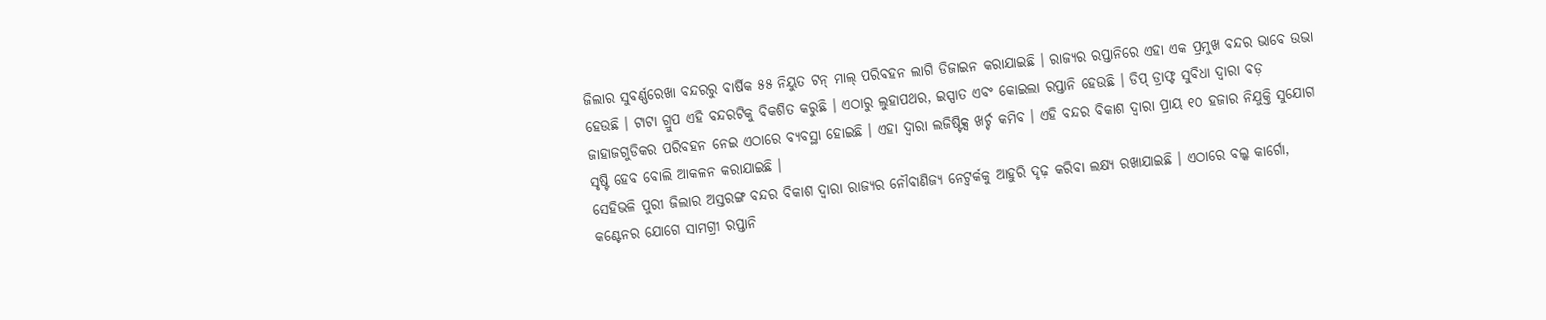ଜିଲାର ସୁବର୍ଣ୍ଣରେଖା ବନ୍ଦରରୁ ବାର୍ଷିକ ୫୫ ନିୟୁତ ଟନ୍ ମାଲ୍ ପରିବହନ ଲାଗି ଡିଜାଇନ କରାଯାଇଛି । ରାଜ୍ୟର ରପ୍ତାନିରେ ଏହା ଏକ ପ୍ରମୁଖ ବନ୍ଦର ଭାବେ ଉଭା ହେଉଛି । ଟାଟା ଗ୍ରୁପ ଏହି ବନ୍ଦରଟିକୁ ବିକଶିତ କରୁଛି । ଏଠାରୁ ଲୁହାପଥର, ଇସ୍ପାତ ଏବଂ କୋଇଲା ରପ୍ତାନି ହେଉଛି । ଡିପ୍ ଡ୍ରାଫ୍ଟ ସୁବିଧା ଦ୍ୱାରା ବଡ଼ ଜାହାଜଗୁଡିକର ପରିବହନ ନେଇ ଏଠାରେ ବ୍ୟବସ୍ଥା ହୋଇଛି । ଏହା ଦ୍ୱାରା ଲଜିଷ୍ଟିକ୍ସ ଖର୍ଚ୍ଚ କମିବ । ଏହି ବନ୍ଦର ବିକାଶ ଦ୍ୱାରା ପ୍ରାୟ ୧୦ ହଜାର ନିଯୁକ୍ତି ସୁଯୋଗ ସୃଷ୍ଟି ହେବ ବୋଲି ଆକଳନ କରାଯାଇଛି ।
ସେହିଭଳି ପୁରୀ ଜିଲାର ଅସ୍ତରଙ୍ଗ ବନ୍ଦର ବିକାଶ ଦ୍ୱାରା ରାଜ୍ୟର ନୌବାଣିଜ୍ୟ ନେଟ୍ୱର୍କକୁ ଆହୁରି ଦୃଢ଼ କରିବା ଲକ୍ଷ୍ୟ ରଖାଯାଇଛି । ଏଠାରେ ବଲ୍କ କାର୍ଗୋ, କଣ୍ଟେନର ଯୋଗେ ସାମଗ୍ରୀ ରପ୍ତାନି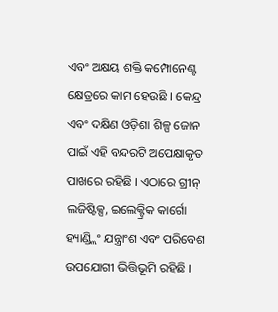ଏବଂ ଅକ୍ଷୟ ଶକ୍ତି କମ୍ପୋନେଣ୍ଟ କ୍ଷେତ୍ରରେ କାମ ହେଉଛି । କେନ୍ଦ୍ର ଏବଂ ଦକ୍ଷିଣ ଓଡ଼ିଶା ଶିଳ୍ପ ଜୋନ ପାଇଁ ଏହି ବନ୍ଦରଟି ଅପେକ୍ଷାକୃତ ପାଖରେ ରହିଛି । ଏଠାରେ ଗ୍ରୀନ୍ ଲଜିଷ୍ଟିକ୍ସ, ଇଲେକ୍ଟ୍ରିକ କାର୍ଗୋ ହ୍ୟାଣ୍ଡ୍ଲିଂ ଯନ୍ତ୍ରାଂଶ ଏବଂ ପରିବେଶ ଉପଯୋଗୀ ଭିତ୍ତିଭୂମି ରହିଛି ।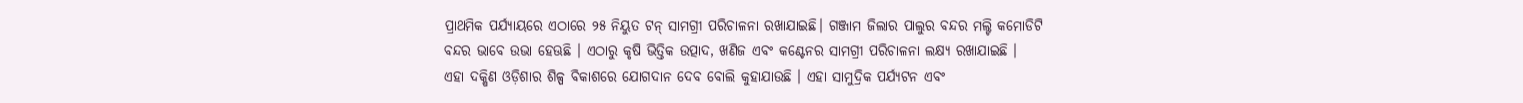ପ୍ରାଥମିକ ପର୍ଯ୍ୟାୟରେ ଏଠାରେ ୨୫ ନିୟୁତ ଟନ୍ ସାମଗ୍ରୀ ପରିଚାଳନା ରଖାଯାଇଛି। ଗଞ୍ଜାମ ଜିଲାର ପାଲୁର ବନ୍ଦର ମଲ୍ଟି କମୋଡିଟି ବନ୍ଦର ଭାବେ ଉଭା ହେଊଛି । ଏଠାରୁ କୃଷି ଭିତ୍ତିକ ଉତ୍ପାଦ, ଖଣିଜ ଏବଂ କଣ୍ଟେନର ସାମଗ୍ରୀ ପରିଚାଳନା ଲକ୍ଷ୍ୟ ରଖାଯାଇଛି ।
ଏହା ଦକ୍ଷିଣ ଓଡ଼ିଶାର ଶିଳ୍ପ ବିକାଶରେ ଯୋଗଦାନ ଦେବ ବୋଲି କୁହାଯାଉଛି । ଏହା ସାମୁଦ୍ରିକ ପର୍ଯ୍ୟଟନ ଏବଂ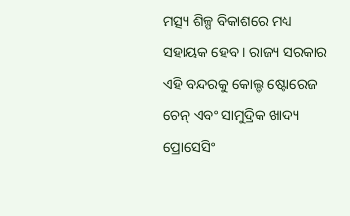ମତ୍ସ୍ୟ ଶିଳ୍ପ ବିକାଶରେ ମଧ୍ୟ ସହାୟକ ହେବ । ରାଜ୍ୟ ସରକାର ଏହି ବନ୍ଦରକୁ କୋଲ୍ଡ ଷ୍ଟୋରେଜ ଚେନ୍ ଏବଂ ସାମୁଦ୍ରିକ ଖାଦ୍ୟ ପ୍ରୋସେସିଂ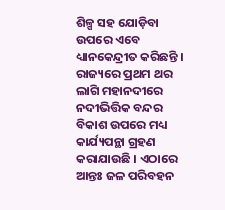ଶିଳ୍ପ ସହ ଯୋଡ଼ିବା ଉପରେ ଏବେ ଧ୍ୟାନକେନ୍ଦ୍ରୀତ କରିଛନ୍ତି । ରାଜ୍ୟରେ ପ୍ରଥମ ଥର ଲାଗି ମହାନଦୀରେ ନଦୀଭିତ୍ତିକ ବନ୍ଦର ବିକାଶ ଉପରେ ମଧ୍ୟ କାର୍ଯ୍ୟପନ୍ଥା ଗ୍ରହଣ କରାଯାଉଛି । ଏଠାରେ ଆନ୍ତଃ ଜଳ ପରିବହନ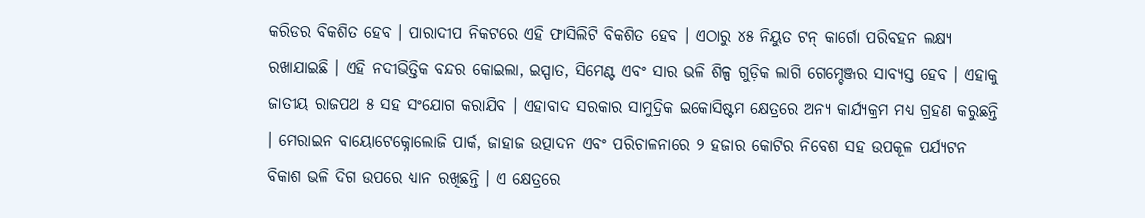କରିଡର ବିକଶିତ ହେବ । ପାରାଦୀପ ନିକଟରେ ଏହି ଫାସିଲିଟି ବିକଶିତ ହେବ । ଏଠାରୁ ୪୫ ନିୟୁତ ଟନ୍ କାର୍ଗୋ ପରିବହନ ଲକ୍ଷ୍ୟ ରଖାଯାଇଛି । ଏହି ନଦୀଭିତ୍ତିକ ବନ୍ଦର କୋଇଲା, ଇସ୍ପାତ, ସିମେଣ୍ଟ ଏବଂ ସାର ଭଳି ଶିଳ୍ପ ଗୁଡ଼ିକ ଲାଗି ଗେମ୍ଚେଞ୍ଜର ସାବ୍ୟସ୍ତ ହେବ । ଏହାକୁ ଜାତୀୟ ରାଜପଥ ୫ ସହ ସଂଯୋଗ କରାଯିବ । ଏହାବାଦ ସରକାର ସାମୁଦ୍ରିକ ଇକୋସିଷ୍ଟମ କ୍ଷେତ୍ରରେ ଅନ୍ୟ କାର୍ଯ୍ୟକ୍ରମ ମଧ୍ୟ ଗ୍ରହଣ କରୁଛନ୍ତି । ମେରାଇନ ବାୟୋଟେକ୍ନୋଲୋଜି ପାର୍କ, ଜାହାଜ ଉତ୍ପାଦନ ଏବଂ ପରିଚାଳନାରେ ୨ ହଜାର କୋଟିର ନିବେଶ ସହ ଉପକୂଳ ପର୍ଯ୍ୟଟନ ବିକାଶ ଭଳି ଦିଗ ଉପରେ ଧ୍ୟାନ ରଖିଛନ୍ତି । ଏ କ୍ଷେତ୍ରରେ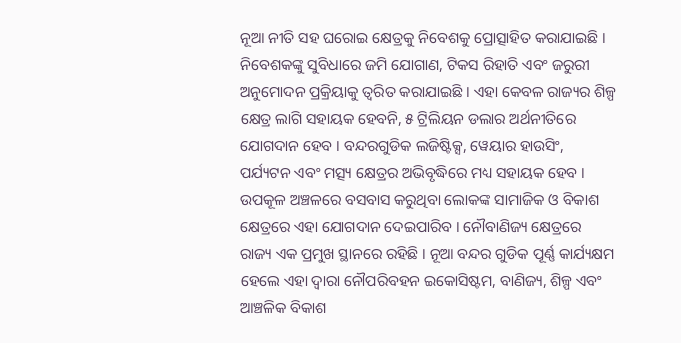ନୂଆ ନୀତି ସହ ଘରୋଇ କ୍ଷେତ୍ରକୁ ନିବେଶକୁ ପ୍ରୋତ୍ସାହିତ କରାଯାଇଛି ।
ନିବେଶକଙ୍କୁ ସୁବିଧାରେ ଜମି ଯୋଗାଣ, ଟିକସ ରିହାତି ଏବଂ ଜରୁରୀ ଅନୁମୋଦନ ପ୍ରକ୍ରିୟାକୁ ତ୍ୱରିତ କରାଯାଇଛି । ଏହା କେବଳ ରାଜ୍ୟର ଶିଳ୍ପ କ୍ଷେତ୍ର ଲାଗି ସହାୟକ ହେବନି, ୫ ଟ୍ରିଲିୟନ ଡଲାର ଅର୍ଥନୀତିରେ ଯୋଗଦାନ ହେବ । ବନ୍ଦରଗୁଡିକ ଲଜିଷ୍ଟିକ୍ସ, ୱେୟାର ହାଉସିଂ, ପର୍ଯ୍ୟଟନ ଏବଂ ମତ୍ସ୍ୟ କ୍ଷେତ୍ରର ଅଭିବୃଦ୍ଧିରେ ମଧ୍ୟ ସହାୟକ ହେବ । ଉପକୂଳ ଅଞ୍ଚଳରେ ବସବାସ କରୁଥିବା ଲୋକଙ୍କ ସାମାଜିକ ଓ ବିକାଶ କ୍ଷେତ୍ରରେ ଏହା ଯୋଗଦାନ ଦେଇପାରିବ । ନୌବାଣିଜ୍ୟ କ୍ଷେତ୍ରରେ ରାଜ୍ୟ ଏକ ପ୍ରମୁଖ ସ୍ଥାନରେ ରହିଛି । ନୂଆ ବନ୍ଦର ଗୁଡିକ ପୂର୍ଣ୍ଣ କାର୍ଯ୍ୟକ୍ଷମ ହେଲେ ଏହା ଦ୍ୱାରା ନୌପରିବହନ ଇକୋସିଷ୍ଟମ, ବାଣିଜ୍ୟ, ଶିଳ୍ପ ଏବଂ ଆଞ୍ଚଳିକ ବିକାଶ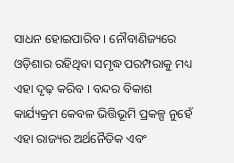ସାଧନ ହୋଇପାରିବ । ନୌବାଣିଜ୍ୟରେ ଓଡ଼ିଶାର ରହିଥିବା ସମୃଦ୍ଧ ପରମ୍ପରାକୁ ମଧ୍ୟ ଏହା ଦୃଢ଼ କରିବ । ବନ୍ଦର ବିକାଶ କାର୍ଯ୍ୟକ୍ରମ କେବଳ ଭିତ୍ତିଭୂମି ପ୍ରକଳ୍ପ ନୁହେଁ ଏହା ରାଜ୍ୟର ଅର୍ଥନୈତିକ ଏବଂ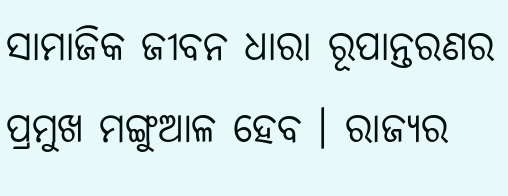ସାମାଜିକ ଜୀବନ ଧାରା ରୂପାନ୍ତରଣର ପ୍ରମୁଖ ମଙ୍ଗୁଆଳ ହେବ । ରାଜ୍ୟର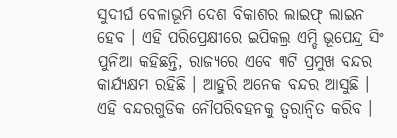ସୁଦୀର୍ଘ ବେଳାଭୂମି ଦେଶ ବିକାଶର ଲାଇଫ୍ ଲାଇନ ହେବ । ଏହି ପରିପ୍ରେକ୍ଷୀରେ ଇପିକଲ୍ର ଏମ୍ଡି ଭୂପେନ୍ଦ୍ର ସିଂ ପୁନିଆ କହିଛନ୍ତି, ରାଜ୍ୟରେ ଏବେ ୩ଟି ପ୍ରମୁଖ ବନ୍ଦର କାର୍ଯ୍ୟକ୍ଷମ ରହିଛି । ଆହୁରି ଅନେକ ବନ୍ଦର ଆସୁଛି । ଏହି ବନ୍ଦରଗୁଡିକ ନୌପରିବହନକୁ ତ୍ୱରାନ୍ୱିତ କରିବ ।